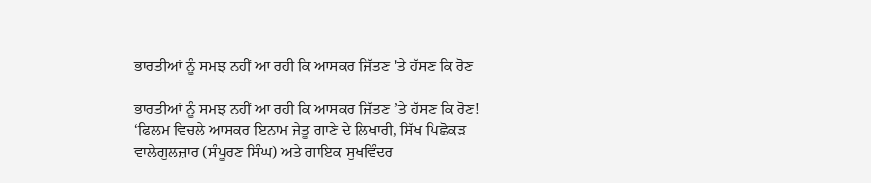ਭਾਰਤੀਆਂ ਨੂੰ ਸਮਝ ਨਹੀਂ ਆ ਰਹੀ ਕਿ ਆਸਕਰ ਜਿੱਤਣ 'ਤੇ ਹੱਸਣ ਕਿ ਰੋਣ

ਭਾਰਤੀਆਂ ਨੂੰ ਸਮਝ ਨਹੀਂ ਆ ਰਹੀ ਕਿ ਆਸਕਰ ਜਿੱਤਣ ’ਤੇ ਹੱਸਣ ਕਿ ਰੋਣ!
‘ਫਿਲਮ ਵਿਚਲੇ ਆਸਕਰ ਇਨਾਮ ਜੇਤੂ ਗਾਣੇ ਦੇ ਲਿਖਾਰੀ, ਸਿੱਖ ਪਿਛੋਕੜ ਵਾਲੇਗੁਲਜ਼ਾਰ (ਸੰਪੂਰਣ ਸਿੰਘ) ਅਤੇ ਗਾਇਕ ਸੁਖਵਿੰਦਰ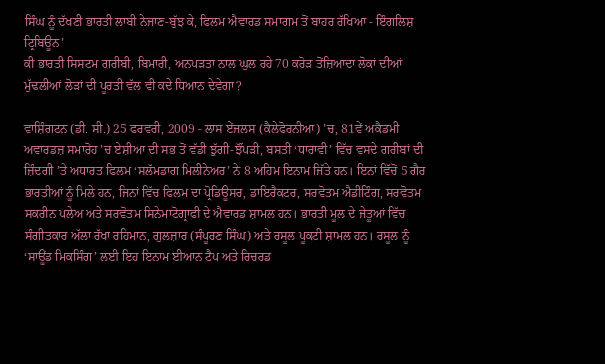ਸਿੰਘ ਨੂੰ ਦੱਖਣੀ ਭਾਰਤੀ ਲਾਬੀ ਨੇਜਾਣ-ਬੁੱਝ ਕੇ, ਫਿਲਮ ਐਵਾਰਡ ਸਮਾਗਮ ਤੋਂ ਬਾਹਰ ਰੱਖਿਆ - ਇੰਗਲਿਸ਼ ਟ੍ਰਿਬਿਊਨ’
ਕੀ ਭਾਰਤੀ ਸਿਸਟਮ ਗਰੀਬੀ, ਬਿਮਾਰੀ, ਅਨਪੜਤਾ ਨਾਲ ਘੁਲ ਰਹੇ 70 ਕਰੋੜ ਤੋਂਜ਼ਿਆਦਾ ਲੋਕਾਂ ਦੀਆਂ ਮੁੱਢਲੀਆਂ ਲੋੜਾਂ ਦੀ ਪੂਰਤੀ ਵੱਲ ਵੀ ਕਦੇ ਧਿਆਨ ਦੇਵੇਗਾ?

ਵਾਸ਼ਿੰਗਟਨ (ਡੀ. ਸੀ.) 25 ਫਰਵਰੀ, 2009 - ਲਾਸ ਏਂਜਲਸ (ਕੈਲੇਫੋਰਨੀਆ) ’ਚ, 81ਵੇਂ ਅਕੈਡਮੀ ਅਵਾਰਡਜ਼ ਸਮਾਰੋਹ ’ਚ ਏਸ਼ੀਆ ਦੀ ਸਭ ਤੋਂ ਵੱਡੀ ਝੁੱਗੀ-ਝੌਂਪੜੀ, ਬਸਤੀ ‘ਧਾਰਾਵੀ’ ਵਿੱਚ ਵਸਦੇ ਗਰੀਬਾਂ ਦੀ ਜ਼ਿੰਦਗੀ ’ਤੇ ਅਧਾਰਤ ਫਿਲਮ ‘ਸਲੱਮਡਾਗ ਮਿਲੀਨੇਅਰ’ ਨੇ 8 ਅਹਿਮ ਇਨਾਮ ਜਿੱਤੇ ਹਨ। ਇਨਾਂ ਵਿੱਚੋਂ 5 ਗੈਰ ਭਾਰਤੀਆਂ ਨੂੰ ਮਿਲੇ ਹਨ, ਜਿਨਾਂ ਵਿੱਚ ਫਿਲਮ ਦਾ ਪ੍ਰੋਡਿਊਸਰ, ਡਾਇਰੈਕਟਰ, ਸਰਵੋਤਮ ਐਡੀਟਿੰਗ, ਸਰਵੋਤਮ ਸਕਰੀਨ ਪਲੇਅ ਅਤੇ ਸਰਵੋਤਮ ਸਿਨੇਮਾਟੋਗ੍ਰਾਫੀ ਦੇ ਐਵਾਰਡ ਸ਼ਾਮਲ ਹਨ। ਭਾਰਤੀ ਮੂਲ ਦੇ ਜੇਤੂਆਂ ਵਿੱਚ ਸੰਗੀਤਕਾਰ ਅੱਲਾ ਰੱਖਾ ਰਹਿਮਾਨ, ਗੁਲਜ਼ਾਰ (ਸੰਪੂਰਣ ਸਿੰਘ) ਅਤੇ ਰਸੂਲ ਪੂਕਟੀ ਸ਼ਾਮਲ ਹਨ। ਰਸੂਲ ਨੂੰ ‘ਸਾਊਂਡ ਮਿਕਸਿੰਗ’ ਲਈ ਇਹ ਇਨਾਮ ਈਆਨ ਟੈਪ ਅਤੇ ਰਿਚਰਡ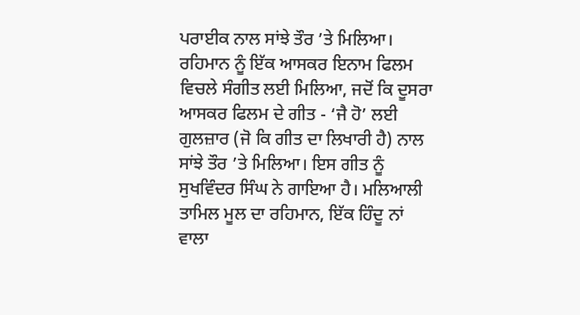ਪਰਾਈਕ ਨਾਲ ਸਾਂਝੇ ਤੌਰ ’ਤੇ ਮਿਲਿਆ। ਰਹਿਮਾਨ ਨੂੰ ਇੱਕ ਆਸਕਰ ਇਨਾਮ ਫਿਲਮ ਵਿਚਲੇ ਸੰਗੀਤ ਲਈ ਮਿਲਿਆ, ਜਦੋਂ ਕਿ ਦੂਸਰਾ ਆਸਕਰ ਫਿਲਮ ਦੇ ਗੀਤ - ‘ਜੈ ਹੋ’ ਲਈ ਗੁਲਜ਼ਾਰ (ਜੋ ਕਿ ਗੀਤ ਦਾ ਲਿਖਾਰੀ ਹੈ) ਨਾਲ ਸਾਂਝੇ ਤੌਰ ’ਤੇ ਮਿਲਿਆ। ਇਸ ਗੀਤ ਨੂੰ ਸੁਖਵਿੰਦਰ ਸਿੰਘ ਨੇ ਗਾਇਆ ਹੈ। ਮਲਿਆਲੀ ਤਾਮਿਲ ਮੂਲ ਦਾ ਰਹਿਮਾਨ, ਇੱਕ ਹਿੰਦੂ ਨਾਂ ਵਾਲਾ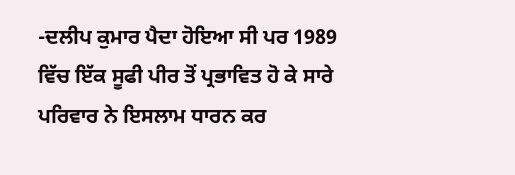-ਦਲੀਪ ਕੁਮਾਰ ਪੈਦਾ ਹੋਇਆ ਸੀ ਪਰ 1989 ਵਿੱਚ ਇੱਕ ਸੂਫੀ ਪੀਰ ਤੋਂ ਪ੍ਰਭਾਵਿਤ ਹੋ ਕੇ ਸਾਰੇ ਪਰਿਵਾਰ ਨੇ ਇਸਲਾਮ ਧਾਰਨ ਕਰ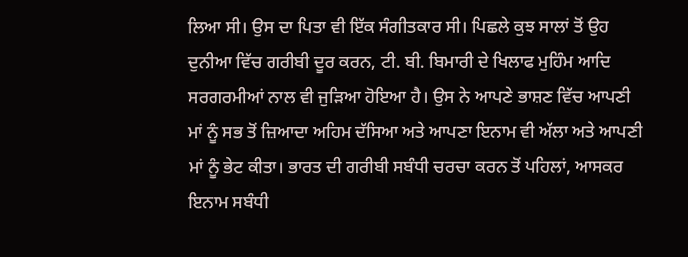ਲਿਆ ਸੀ। ਉਸ ਦਾ ਪਿਤਾ ਵੀ ਇੱਕ ਸੰਗੀਤਕਾਰ ਸੀ। ਪਿਛਲੇ ਕੁਝ ਸਾਲਾਂ ਤੋਂ ਉਹ ਦੁਨੀਆ ਵਿੱਚ ਗਰੀਬੀ ਦੂਰ ਕਰਨ, ਟੀ. ਬੀ. ਬਿਮਾਰੀ ਦੇ ਖਿਲਾਫ ਮੁਹਿੰਮ ਆਦਿ ਸਰਗਰਮੀਆਂ ਨਾਲ ਵੀ ਜੁੜਿਆ ਹੋਇਆ ਹੈ। ਉਸ ਨੇ ਆਪਣੇ ਭਾਸ਼ਣ ਵਿੱਚ ਆਪਣੀ ਮਾਂ ਨੂੰ ਸਭ ਤੋਂ ਜ਼ਿਆਦਾ ਅਹਿਮ ਦੱਸਿਆ ਅਤੇ ਆਪਣਾ ਇਨਾਮ ਵੀ ਅੱਲਾ ਅਤੇ ਆਪਣੀ ਮਾਂ ਨੂੰ ਭੇਟ ਕੀਤਾ। ਭਾਰਤ ਦੀ ਗਰੀਬੀ ਸਬੰਧੀ ਚਰਚਾ ਕਰਨ ਤੋਂ ਪਹਿਲਾਂ, ਆਸਕਰ ਇਨਾਮ ਸਬੰਧੀ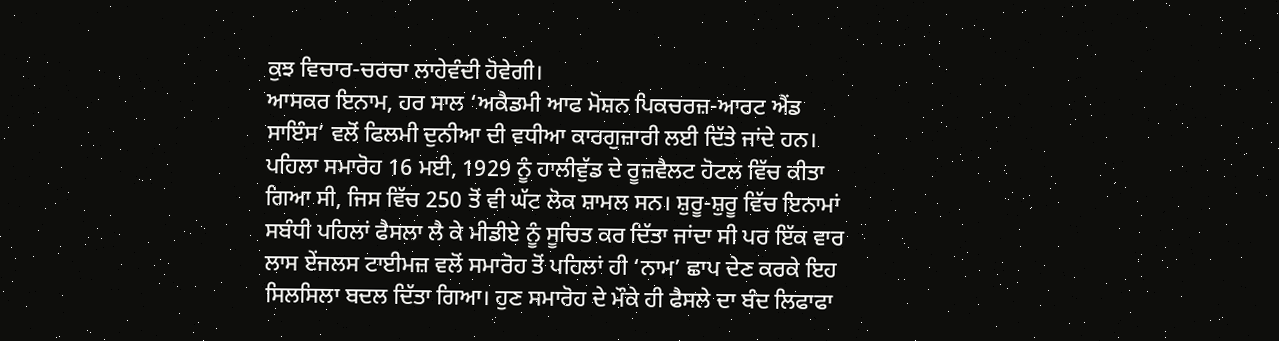ਕੁਝ ਵਿਚਾਰ-ਚਰਚਾ ਲਾਹੇਵੰਦੀ ਹੋਵੇਗੀ।
ਆਸਕਰ ਇਨਾਮ, ਹਰ ਸਾਲ ‘ਅਕੈਡਮੀ ਆਫ ਮੋਸ਼ਨ ਪਿਕਚਰਜ਼-ਆਰਟ ਐਂਡ ਸਾਇੰਸ’ ਵਲੋਂ ਫਿਲਮੀ ਦੁਨੀਆ ਦੀ ਵਧੀਆ ਕਾਰਗੁਜ਼ਾਰੀ ਲਈ ਦਿੱਤੇ ਜਾਂਦੇ ਹਨ। ਪਹਿਲਾ ਸਮਾਰੋਹ 16 ਮਈ, 1929 ਨੂੰ ਹਾਲੀਵੁੱਡ ਦੇ ਰੂਜ਼ਵੈਲਟ ਹੋਟਲ ਵਿੱਚ ਕੀਤਾ ਗਿਆ ਸੀ, ਜਿਸ ਵਿੱਚ 250 ਤੋਂ ਵੀ ਘੱਟ ਲੋਕ ਸ਼ਾਮਲ ਸਨ। ਸ਼ੁਰੂ-ਸ਼ੁਰੂ ਵਿੱਚ ਇਨਾਮਾਂ ਸਬੰਧੀ ਪਹਿਲਾਂ ਫੈਸਲਾ ਲੈ ਕੇ ਮੀਡੀਏ ਨੂੰ ਸੂਚਿਤ ਕਰ ਦਿੱਤਾ ਜਾਂਦਾ ਸੀ ਪਰ ਇੱਕ ਵਾਰ ਲਾਸ ਏਂਜਲਸ ਟਾਈਮਜ਼ ਵਲੋਂ ਸਮਾਰੋਹ ਤੋਂ ਪਹਿਲਾਂ ਹੀ ‘ਨਾਮ’ ਛਾਪ ਦੇਣ ਕਰਕੇ ਇਹ ਸਿਲਸਿਲਾ ਬਦਲ ਦਿੱਤਾ ਗਿਆ। ਹੁਣ ਸਮਾਰੋਹ ਦੇ ਮੌਕੇ ਹੀ ਫੈਸਲੇ ਦਾ ਬੰਦ ਲਿਫਾਫਾ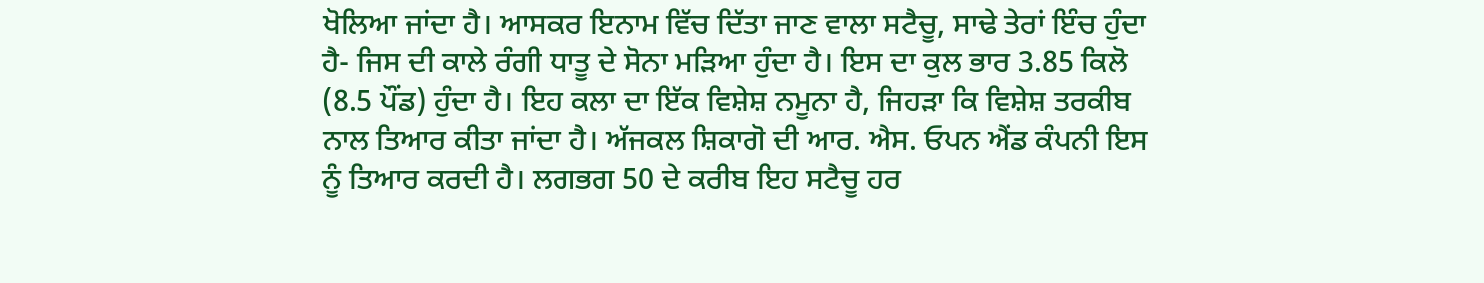ਖੋਲਿਆ ਜਾਂਦਾ ਹੈ। ਆਸਕਰ ਇਨਾਮ ਵਿੱਚ ਦਿੱਤਾ ਜਾਣ ਵਾਲਾ ਸਟੈਚੂ, ਸਾਢੇ ਤੇਰਾਂ ਇੰਚ ਹੁੰਦਾ ਹੈ- ਜਿਸ ਦੀ ਕਾਲੇ ਰੰਗੀ ਧਾਤੂ ਦੇ ਸੋਨਾ ਮੜਿਆ ਹੁੰਦਾ ਹੈ। ਇਸ ਦਾ ਕੁਲ ਭਾਰ 3.85 ਕਿਲੋ (8.5 ਪੌਂਡ) ਹੁੰਦਾ ਹੈ। ਇਹ ਕਲਾ ਦਾ ਇੱਕ ਵਿਸ਼ੇਸ਼ ਨਮੂਨਾ ਹੈ, ਜਿਹੜਾ ਕਿ ਵਿਸ਼ੇਸ਼ ਤਰਕੀਬ ਨਾਲ ਤਿਆਰ ਕੀਤਾ ਜਾਂਦਾ ਹੈ। ਅੱਜਕਲ ਸ਼ਿਕਾਗੋ ਦੀ ਆਰ. ਐਸ. ਓਪਨ ਐਂਡ ਕੰਪਨੀ ਇਸ ਨੂੰ ਤਿਆਰ ਕਰਦੀ ਹੈ। ਲਗਭਗ 50 ਦੇ ਕਰੀਬ ਇਹ ਸਟੈਚੂ ਹਰ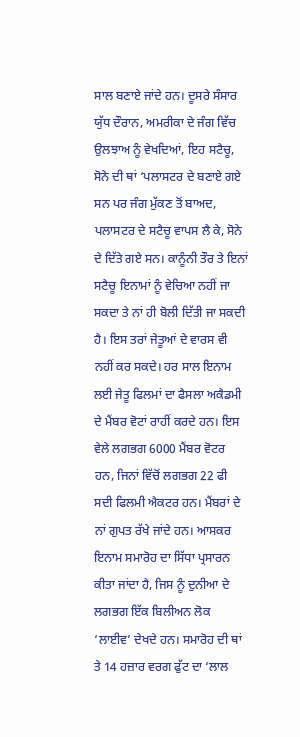ਸਾਲ ਬਣਾਏ ਜਾਂਦੇ ਹਨ। ਦੂਸਰੇ ਸੰਸਾਰ ਯੁੱਧ ਦੌਰਾਨ, ਅਮਰੀਕਾ ਦੇ ਜੰਗ ਵਿੱਚ ਉਲਝਾਅ ਨੂੰ ਵੇਖਦਿਆਂ, ਇਹ ਸਟੈਚੂ, ਸੋਨੇ ਦੀ ਥਾਂ ‘ਪਲਾਸਟਰ ਦੇ ਬਣਾਏ ਗਏ ਸਨ ਪਰ ਜੰਗ ਮੁੱਕਣ ਤੋਂ ਬਾਅਦ, ਪਲਾਸਟਰ ਦੇ ਸਟੈਚੂ ਵਾਪਸ ਲੈ ਕੇ, ਸੋਨੇ ਦੇ ਦਿੱਤੇ ਗਏ ਸਨ। ਕਾਨੂੰਨੀ ਤੌਰ ਤੇ ਇਨਾਂ ਸਟੈਚੂ ਇਨਾਮਾਂ ਨੂੰ ਵੇਚਿਆ ਨਹੀਂ ਜਾ ਸਕਦਾ ਤੇ ਨਾਂ ਹੀ ਬੋਲੀ ਦਿੱਤੀ ਜਾ ਸਕਦੀ ਹੈ। ਇਸ ਤਰਾਂ ਜੇਤੂਆਂ ਦੇ ਵਾਰਸ ਵੀ ਨਹੀਂ ਕਰ ਸਕਦੇ। ਹਰ ਸਾਲ ਇਨਾਮ ਲਈ ਜੇਤੂ ਫਿਲਮਾਂ ਦਾ ਫੈਸਲਾ ਅਕੈਡਮੀ ਦੇ ਮੈਂਬਰ ਵੋਟਾਂ ਰਾਹੀਂ ਕਰਦੇ ਹਨ। ਇਸ ਵੇਲੇ ਲਗਭਗ 6000 ਮੈਂਬਰ ਵੋਟਰ ਹਨ, ਜਿਨਾਂ ਵਿੱਚੋਂ ਲਗਭਗ 22 ਫੀ ਸਦੀ ਫਿਲਮੀ ਐਕਟਰ ਹਨ। ਮੈਂਬਰਾਂ ਦੇ ਨਾਂ ਗੁਪਤ ਰੱਖੇ ਜਾਂਦੇ ਹਨ। ਆਸਕਰ ਇਨਾਮ ਸਮਾਰੋਹ ਦਾ ਸਿੱਧਾ ਪ੍ਰਸਾਰਨ ਕੀਤਾ ਜਾਂਦਾ ਹੈ, ਜਿਸ ਨੂੰ ਦੁਨੀਆ ਦੇ ਲਗਭਗ ਇੱਕ ਬਿਲੀਅਨ ਲੋਕ ‘ਲਾਈਵ’ ਦੇਖਦੇ ਹਨ। ਸਮਾਰੋਹ ਦੀ ਥਾਂ ਤੇ 14 ਹਜ਼ਾਰ ਵਰਗ ਫੁੱਟ ਦਾ ‘ਲਾਲ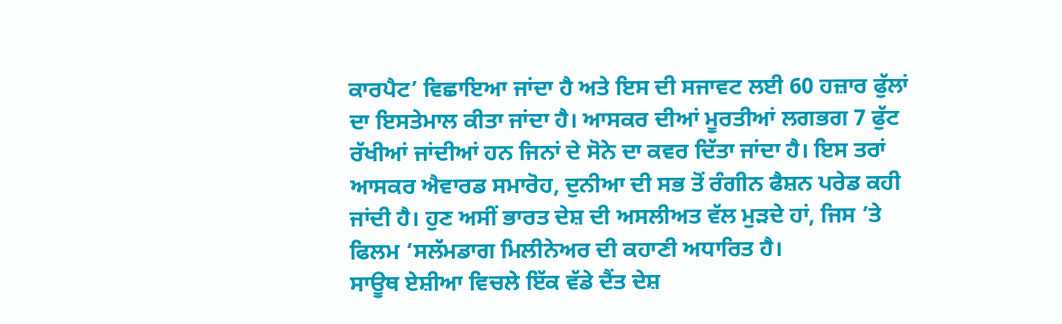ਕਾਰਪੈਟ’ ਵਿਛਾਇਆ ਜਾਂਦਾ ਹੈ ਅਤੇ ਇਸ ਦੀ ਸਜਾਵਟ ਲਈ 60 ਹਜ਼ਾਰ ਫੁੱਲਾਂ ਦਾ ਇਸਤੇਮਾਲ ਕੀਤਾ ਜਾਂਦਾ ਹੈ। ਆਸਕਰ ਦੀਆਂ ਮੂਰਤੀਆਂ ਲਗਭਗ 7 ਫੁੱਟ ਰੱਖੀਆਂ ਜਾਂਦੀਆਂ ਹਨ ਜਿਨਾਂ ਦੇ ਸੋਨੇ ਦਾ ਕਵਰ ਦਿੱਤਾ ਜਾਂਦਾ ਹੈ। ਇਸ ਤਰਾਂ ਆਸਕਰ ਐਵਾਰਡ ਸਮਾਰੋਹ, ਦੁਨੀਆ ਦੀ ਸਭ ਤੋਂ ਰੰਗੀਨ ਫੈਸ਼ਨ ਪਰੇਡ ਕਹੀ ਜਾਂਦੀ ਹੈ। ਹੁਣ ਅਸੀਂ ਭਾਰਤ ਦੇਸ਼ ਦੀ ਅਸਲੀਅਤ ਵੱਲ ਮੁੜਦੇ ਹਾਂ, ਜਿਸ ’ਤੇ ਫਿਲਮ ‘ਸਲੱਮਡਾਗ ਮਿਲੀਨੇਅਰ ਦੀ ਕਹਾਣੀ ਅਧਾਰਿਤ ਹੈ।
ਸਾਊਥ ਏਸ਼ੀਆ ਵਿਚਲੇ ਇੱਕ ਵੱਡੇ ਦੈਂਤ ਦੇਸ਼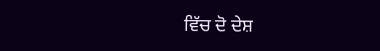ਵਿੱਚ ਦੋ ਦੇਸ਼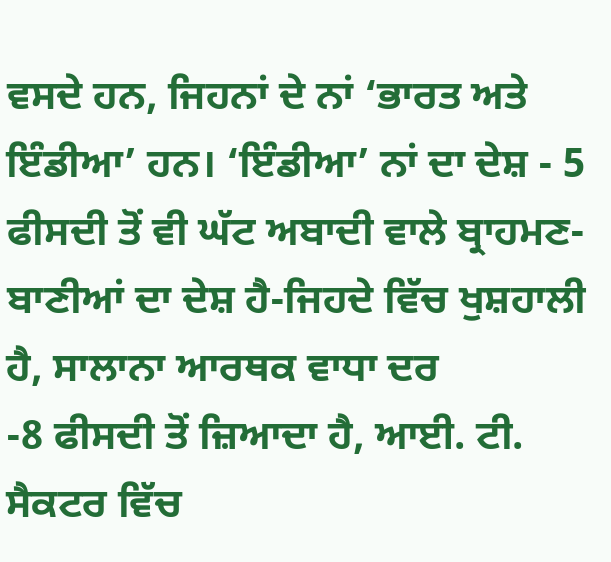ਵਸਦੇ ਹਨ, ਜਿਹਨਾਂ ਦੇ ਨਾਂ ‘ਭਾਰਤ ਅਤੇ ਇੰਡੀਆ’ ਹਨ। ‘ਇੰਡੀਆ’ ਨਾਂ ਦਾ ਦੇਸ਼ - 5 ਫੀਸਦੀ ਤੋਂ ਵੀ ਘੱਟ ਅਬਾਦੀ ਵਾਲੇ ਬ੍ਰਾਹਮਣ-ਬਾਣੀਆਂ ਦਾ ਦੇਸ਼ ਹੈ-ਜਿਹਦੇ ਵਿੱਚ ਖੁਸ਼ਹਾਲੀ ਹੈ, ਸਾਲਾਨਾ ਆਰਥਕ ਵਾਧਾ ਦਰ
-8 ਫੀਸਦੀ ਤੋਂ ਜ਼ਿਆਦਾ ਹੈ, ਆਈ. ਟੀ. ਸੈਕਟਰ ਵਿੱਚ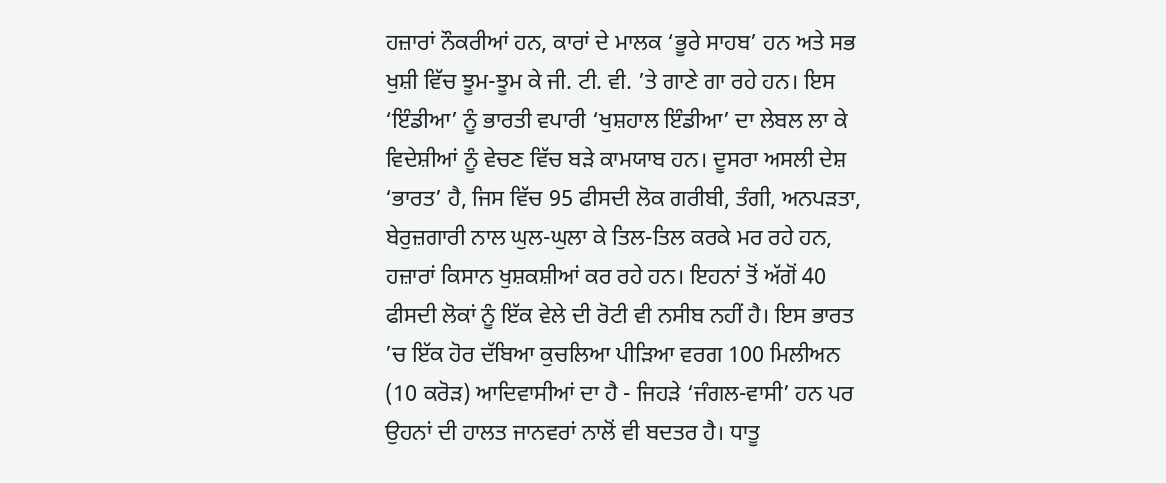ਹਜ਼ਾਰਾਂ ਨੌਕਰੀਆਂ ਹਨ, ਕਾਰਾਂ ਦੇ ਮਾਲਕ ‘ਭੂਰੇ ਸਾਹਬ’ ਹਨ ਅਤੇ ਸਭ ਖੁਸ਼ੀ ਵਿੱਚ ਝੂਮ-ਝੂਮ ਕੇ ਜੀ. ਟੀ. ਵੀ. ’ਤੇ ਗਾਣੇ ਗਾ ਰਹੇ ਹਨ। ਇਸ ‘ਇੰਡੀਆ’ ਨੂੰ ਭਾਰਤੀ ਵਪਾਰੀ ‘ਖੁਸ਼ਹਾਲ ਇੰਡੀਆ’ ਦਾ ਲੇਬਲ ਲਾ ਕੇ ਵਿਦੇਸ਼ੀਆਂ ਨੂੰ ਵੇਚਣ ਵਿੱਚ ਬੜੇ ਕਾਮਯਾਬ ਹਨ। ਦੂਸਰਾ ਅਸਲੀ ਦੇਸ਼ ‘ਭਾਰਤ’ ਹੈ, ਜਿਸ ਵਿੱਚ 95 ਫੀਸਦੀ ਲੋਕ ਗਰੀਬੀ, ਤੰਗੀ, ਅਨਪੜਤਾ, ਬੇਰੁਜ਼ਗਾਰੀ ਨਾਲ ਘੁਲ-ਘੁਲਾ ਕੇ ਤਿਲ-ਤਿਲ ਕਰਕੇ ਮਰ ਰਹੇ ਹਨ, ਹਜ਼ਾਰਾਂ ਕਿਸਾਨ ਖੁਸ਼ਕਸ਼ੀਆਂ ਕਰ ਰਹੇ ਹਨ। ਇਹਨਾਂ ਤੋਂ ਅੱਗੋਂ 40 ਫੀਸਦੀ ਲੋਕਾਂ ਨੂੰ ਇੱਕ ਵੇਲੇ ਦੀ ਰੋਟੀ ਵੀ ਨਸੀਬ ਨਹੀਂ ਹੈ। ਇਸ ਭਾਰਤ ’ਚ ਇੱਕ ਹੋਰ ਦੱਬਿਆ ਕੁਚਲਿਆ ਪੀੜਿਆ ਵਰਗ 100 ਮਿਲੀਅਨ (10 ਕਰੋੜ) ਆਦਿਵਾਸੀਆਂ ਦਾ ਹੈ - ਜਿਹੜੇ ‘ਜੰਗਲ-ਵਾਸੀ’ ਹਨ ਪਰ ਉਹਨਾਂ ਦੀ ਹਾਲਤ ਜਾਨਵਰਾਂ ਨਾਲੋਂ ਵੀ ਬਦਤਰ ਹੈ। ਧਾਤੂ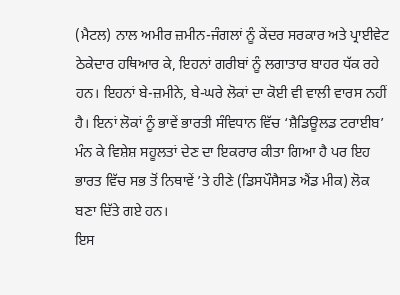(ਮੈਟਲ) ਨਾਲ ਅਮੀਰ ਜ਼ਮੀਨ-ਜੰਗਲਾਂ ਨੂੰ ਕੇਂਦਰ ਸਰਕਾਰ ਅਤੇ ਪ੍ਰਾਈਵੇਟ ਠੇਕੇਦਾਰ ਹਥਿਆਰ ਕੇ, ਇਹਨਾਂ ਗਰੀਬਾਂ ਨੂੰ ਲਗਾਤਾਰ ਬਾਹਰ ਧੱਕ ਰਹੇ ਹਨ। ਇਹਨਾਂ ਬੇ-ਜ਼ਮੀਨੇ, ਬੇ-ਘਰੇ ਲੋਕਾਂ ਦਾ ਕੋਈ ਵੀ ਵਾਲੀ ਵਾਰਸ ਨਹੀਂ ਹੈ। ਇਨਾਂ ਲੋਕਾਂ ਨੂੰ ਭਾਵੇਂ ਭਾਰਤੀ ਸੰਵਿਧਾਨ ਵਿੱਚ ‘ਸ਼ੈਡਿਊਲਡ ਟਰਾਈਬ’ ਮੰਨ ਕੇ ਵਿਸ਼ੇਸ਼ ਸਹੂਲਤਾਂ ਦੇਣ ਦਾ ਇਕਰਾਰ ਕੀਤਾ ਗਿਆ ਹੈ ਪਰ ਇਹ ਭਾਰਤ ਵਿੱਚ ਸਭ ਤੋਂ ਨਿਥਾਵੇਂ ’ਤੇ ਹੀਣੇ (ਡਿਸਪੌਸੈਸਡ ਐਂਡ ਮੀਕ) ਲੋਕ ਬਣਾ ਦਿੱਤੇ ਗਏ ਹਨ।
ਇਸ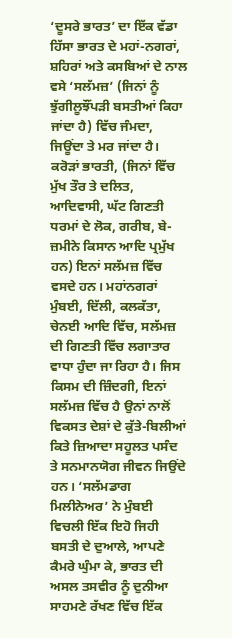‘ਦੂਸਰੇ ਭਾਰਤ’ ਦਾ ਇੱਕ ਵੱਡਾ ਹਿੱਸਾ ਭਾਰਤ ਦੇ ਮਹਾਂ-ਨਗਰਾਂ, ਸ਼ਹਿਰਾਂ ਅਤੇ ਕਸਬਿਆਂ ਦੇ ਨਾਲ ਵਸੇ ‘ਸਲੱਮਜ਼’ (ਜਿਨਾਂ ਨੂੰ ਝੁੱਗੀਲੂਝੌਂਪੜੀ ਬਸਤੀਆਂ ਕਿਹਾ ਜਾਂਦਾ ਹੈ) ਵਿੱਚ ਜੰਮਦਾ, ਜਿਊਂਦਾ ਤੇ ਮਰ ਜਾਂਦਾ ਹੈ। ਕਰੋੜਾਂ ਭਾਰਤੀ, (ਜਿਨਾਂ ਵਿੱਚ ਮੁੱਖ ਤੌਰ ਤੇ ਦਲਿਤ, ਆਦਿਵਾਸੀ, ਘੱਟ ਗਿਣਤੀ ਧਰਮਾਂ ਦੇ ਲੋਕ, ਗਰੀਬ, ਬੇ-ਜ਼ਮੀਨੇ ਕਿਸਾਨ ਆਦਿ ਪ੍ਰਮੁੱਖ ਹਨ) ਇਨਾਂ ਸਲੱਮਜ਼ ਵਿੱਚ ਵਸਦੇ ਹਨ। ਮਹਾਂਨਗਰਾਂ ਮੁੰਬਈ, ਦਿੱਲੀ, ਕਲਕੱਤਾ, ਚੇਨਈ ਆਦਿ ਵਿੱਚ, ਸਲੱਮਜ਼ ਦੀ ਗਿਣਤੀ ਵਿੱਚ ਲਗਾਤਾਰ ਵਾਧਾ ਹੁੰਦਾ ਜਾ ਰਿਹਾ ਹੈ। ਜਿਸ ਕਿਸਮ ਦੀ ਜ਼ਿੰਦਗੀ, ਇਨਾਂ ਸਲੱਮਜ਼ ਵਿੱਚ ਹੈ ਉਨਾਂ ਨਾਲੋਂ ਵਿਕਸਤ ਦੇਸ਼ਾਂ ਦੇ ਕੁੱਤੇ-ਬਿਲੀਆਂ ਕਿਤੇ ਜ਼ਿਆਦਾ ਸਹੂਲਤ ਪਸੰਦ ਤੇ ਸਨਮਾਨਯੋਗ ਜੀਵਨ ਜਿਉਂਦੇ ਹਨ। ‘ਸਲੱਮਡਾਗ ਮਿਲੀਨੇਅਰ’ ਨੇ ਮੁੰਬਈ ਵਿਚਲੀ ਇੱਕ ਇਹੋ ਜਿਹੀ ਬਸਤੀ ਦੇ ਦੁਆਲੇ, ਆਪਣੇ ਕੈਮਰੇ ਘੁੰਮਾ ਕੇ, ਭਾਰਤ ਦੀ ਅਸਲ ਤਸਵੀਰ ਨੂੰ ਦੁਨੀਆ ਸਾਹਮਣੇ ਰੱਖਣ ਵਿੱਚ ਇੱਕ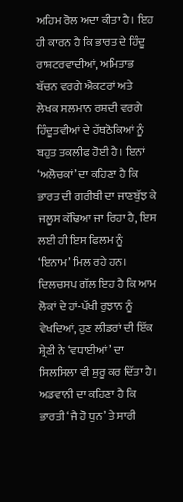ਅਹਿਮ ਰੋਲ ਅਦਾ ਕੀਤਾ ਹੈ। ਇਹ ਹੀ ਕਾਰਨ ਹੈ ਕਿ ਭਾਰਤ ਦੇ ਹਿੰਦੂ ਰਾਸ਼ਟਰਵਾਦੀਆਂ, ਅਮਿਤਾਭ ਬੱਚਨ ਵਰਗੇ ਐਕਟਰਾਂ ਅਤੇ ਲੇਖਕ ਸਲਮਾਨ ਰਸ਼ਦੀ ਵਰਗੇ ਹਿੰਦੂਤਵੀਆਂ ਦੇ ਹੱਥਠੋਕਿਆਂ ਨੂੰ ਬਹੁਤ ਤਕਲੀਫ ਹੋਈ ਹੈ। ਇਨਾਂ ‘ਅਲੋਚਕਾਂ’ ਦਾ ਕਹਿਣਾ ਹੈ ਕਿ ਭਾਰਤ ਦੀ ਗਰੀਬੀ ਦਾ ਜਾਣਬੁੱਝ ਕੇ ਜਲੂਸ ਕੱਢਿਆ ਜਾ ਰਿਹਾ ਹੈ, ਇਸ ਲਈ ਹੀ ਇਸ ਫਿਲਮ ਨੂੰ ‘ਇਨਾਮ’ ਮਿਲ ਰਹੇ ਹਨ। ਦਿਲਚਸਪ ਗੱਲ ਇਹ ਹੈ ਕਿ ਆਮ ਲੋਕਾਂ ਦੇ ਹਾਂ-ਪੱਖੀ ਰੁਝਾਨ ਨੂੰ ਵੇਖਦਿਆਂ, ਹੁਣ ਲੀਡਰਾਂ ਦੀ ਇੱਕ ਸ਼੍ਰੇਣੀ ਨੇ ‘ਵਧਾਈਆਂ’ ਦਾ ਸਿਲਸਿਲਾ ਵੀ ਸ਼ੁਰੂ ਕਰ ਦਿੱਤਾ ਹੈ। ਅਡਵਾਨੀ ਦਾ ਕਹਿਣਾ ਹੈ ਕਿ ਭਾਰਤੀ ‘ਜੈ ਹੋ ਧੁਨ’ ਤੇ ਸਾਰੀ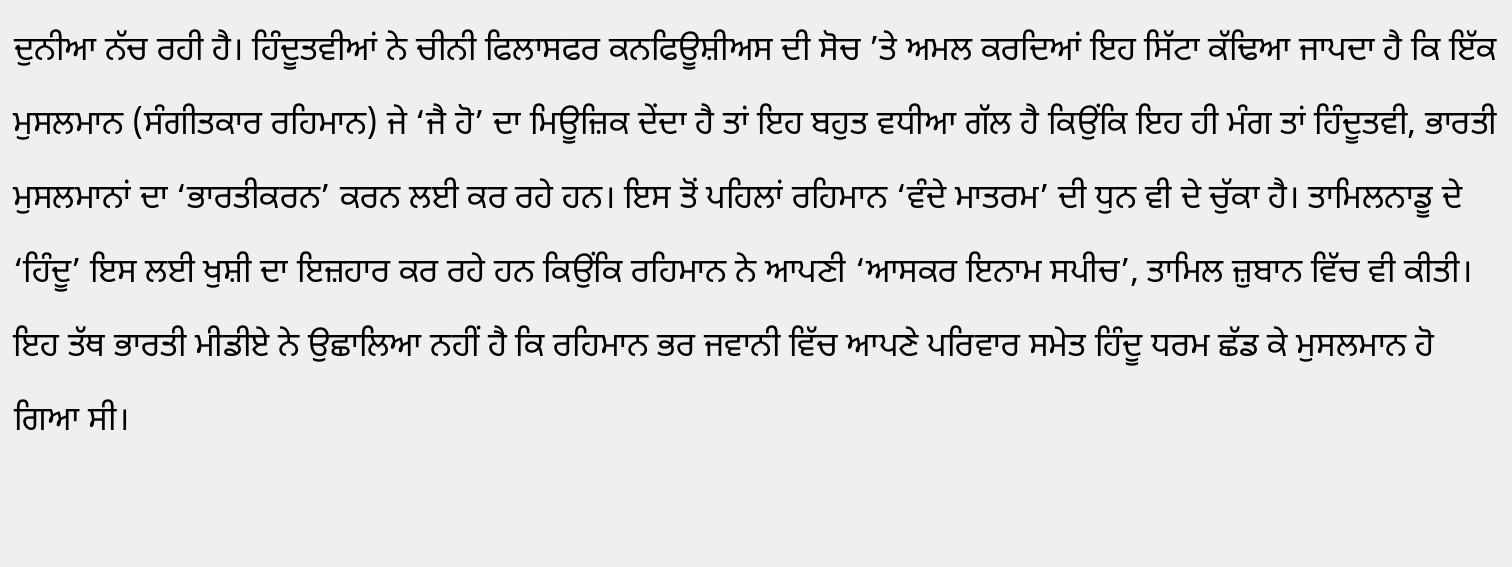ਦੁਨੀਆ ਨੱਚ ਰਹੀ ਹੈ। ਹਿੰਦੂਤਵੀਆਂ ਨੇ ਚੀਨੀ ਫਿਲਾਸਫਰ ਕਨਫਿਊਸ਼ੀਅਸ ਦੀ ਸੋਚ ’ਤੇ ਅਮਲ ਕਰਦਿਆਂ ਇਹ ਸਿੱਟਾ ਕੱਢਿਆ ਜਾਪਦਾ ਹੈ ਕਿ ਇੱਕ ਮੁਸਲਮਾਨ (ਸੰਗੀਤਕਾਰ ਰਹਿਮਾਨ) ਜੇ ‘ਜੈ ਹੋ’ ਦਾ ਮਿਊਜ਼ਿਕ ਦੇਂਦਾ ਹੈ ਤਾਂ ਇਹ ਬਹੁਤ ਵਧੀਆ ਗੱਲ ਹੈ ਕਿਉਂਕਿ ਇਹ ਹੀ ਮੰਗ ਤਾਂ ਹਿੰਦੂਤਵੀ, ਭਾਰਤੀ ਮੁਸਲਮਾਨਾਂ ਦਾ ‘ਭਾਰਤੀਕਰਨ’ ਕਰਨ ਲਈ ਕਰ ਰਹੇ ਹਨ। ਇਸ ਤੋਂ ਪਹਿਲਾਂ ਰਹਿਮਾਨ ‘ਵੰਦੇ ਮਾਤਰਮ’ ਦੀ ਧੁਨ ਵੀ ਦੇ ਚੁੱਕਾ ਹੈ। ਤਾਮਿਲਨਾਡੂ ਦੇ ‘ਹਿੰਦੂ’ ਇਸ ਲਈ ਖੁਸ਼ੀ ਦਾ ਇਜ਼ਹਾਰ ਕਰ ਰਹੇ ਹਨ ਕਿਉਂਕਿ ਰਹਿਮਾਨ ਨੇ ਆਪਣੀ ‘ਆਸਕਰ ਇਨਾਮ ਸਪੀਚ’, ਤਾਮਿਲ ਜ਼ੁਬਾਨ ਵਿੱਚ ਵੀ ਕੀਤੀ। ਇਹ ਤੱਥ ਭਾਰਤੀ ਮੀਡੀਏ ਨੇ ਉਛਾਲਿਆ ਨਹੀਂ ਹੈ ਕਿ ਰਹਿਮਾਨ ਭਰ ਜਵਾਨੀ ਵਿੱਚ ਆਪਣੇ ਪਰਿਵਾਰ ਸਮੇਤ ਹਿੰਦੂ ਧਰਮ ਛੱਡ ਕੇ ਮੁਸਲਮਾਨ ਹੋ ਗਿਆ ਸੀ।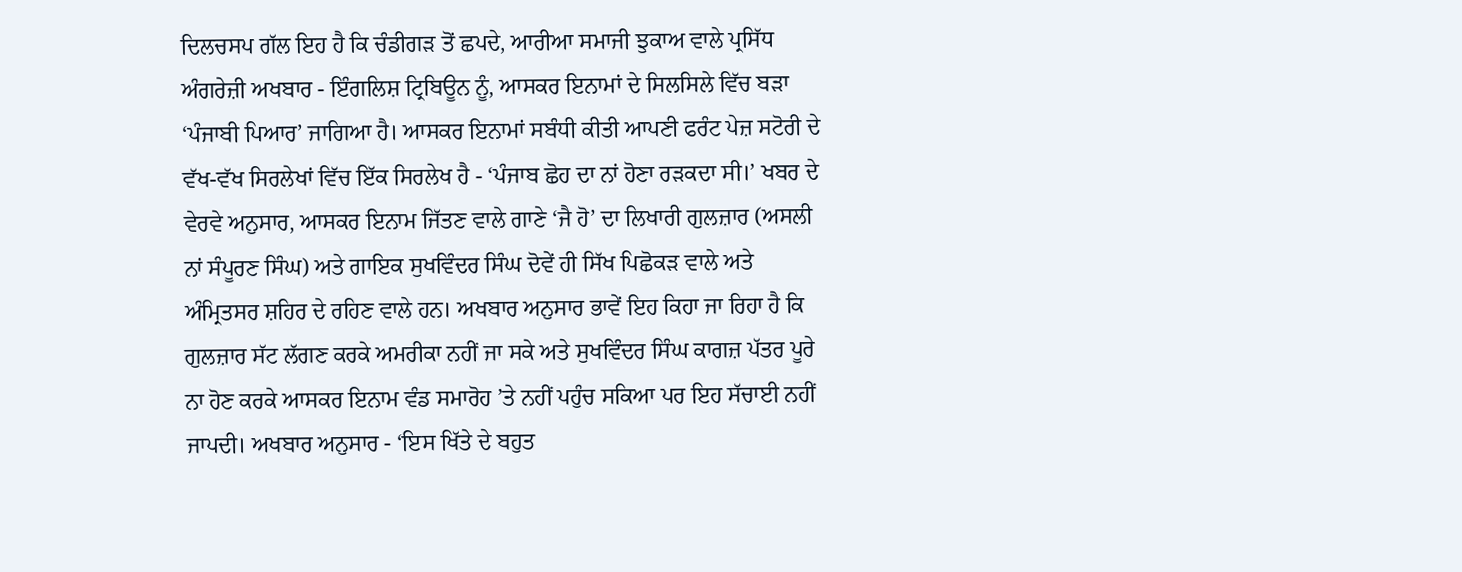ਦਿਲਚਸਪ ਗੱਲ ਇਹ ਹੈ ਕਿ ਚੰਡੀਗੜ ਤੋਂ ਛਪਦੇ, ਆਰੀਆ ਸਮਾਜੀ ਝੁਕਾਅ ਵਾਲੇ ਪ੍ਰਸਿੱਧ ਅੰਗਰੇਜ਼ੀ ਅਖਬਾਰ - ਇੰਗਲਿਸ਼ ਟ੍ਰਿਬਿਊਨ ਨੂੰ, ਆਸਕਰ ਇਨਾਮਾਂ ਦੇ ਸਿਲਸਿਲੇ ਵਿੱਚ ਬੜਾ ‘ਪੰਜਾਬੀ ਪਿਆਰ’ ਜਾਗਿਆ ਹੈ। ਆਸਕਰ ਇਨਾਮਾਂ ਸਬੰਧੀ ਕੀਤੀ ਆਪਣੀ ਫਰੰਟ ਪੇਜ਼ ਸਟੋਰੀ ਦੇ ਵੱਖ-ਵੱਖ ਸਿਰਲੇਖਾਂ ਵਿੱਚ ਇੱਕ ਸਿਰਲੇਖ ਹੈ - ‘ਪੰਜਾਬ ਛੋਹ ਦਾ ਨਾਂ ਹੋਣਾ ਰੜਕਦਾ ਸੀ।’ ਖਬਰ ਦੇ ਵੇਰਵੇ ਅਨੁਸਾਰ, ਆਸਕਰ ਇਨਾਮ ਜਿੱਤਣ ਵਾਲੇ ਗਾਣੇ ‘ਜੈ ਹੋ’ ਦਾ ਲਿਖਾਰੀ ਗੁਲਜ਼ਾਰ (ਅਸਲੀ ਨਾਂ ਸੰਪੂਰਣ ਸਿੰਘ) ਅਤੇ ਗਾਇਕ ਸੁਖਵਿੰਦਰ ਸਿੰਘ ਦੋਵੇਂ ਹੀ ਸਿੱਖ ਪਿਛੋਕੜ ਵਾਲੇ ਅਤੇ ਅੰਮ੍ਰਿਤਸਰ ਸ਼ਹਿਰ ਦੇ ਰਹਿਣ ਵਾਲੇ ਹਨ। ਅਖਬਾਰ ਅਨੁਸਾਰ ਭਾਵੇਂ ਇਹ ਕਿਹਾ ਜਾ ਰਿਹਾ ਹੈ ਕਿ ਗੁਲਜ਼ਾਰ ਸੱਟ ਲੱਗਣ ਕਰਕੇ ਅਮਰੀਕਾ ਨਹੀਂ ਜਾ ਸਕੇ ਅਤੇ ਸੁਖਵਿੰਦਰ ਸਿੰਘ ਕਾਗਜ਼ ਪੱਤਰ ਪੂਰੇ ਨਾ ਹੋਣ ਕਰਕੇ ਆਸਕਰ ਇਨਾਮ ਵੰਡ ਸਮਾਰੋਹ ’ਤੇ ਨਹੀਂ ਪਹੁੰਚ ਸਕਿਆ ਪਰ ਇਹ ਸੱਚਾਈ ਨਹੀਂ ਜਾਪਦੀ। ਅਖਬਾਰ ਅਨੁਸਾਰ - ‘ਇਸ ਖਿੱਤੇ ਦੇ ਬਹੁਤ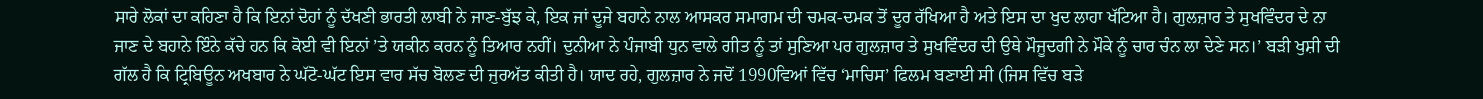ਸਾਰੇ ਲੋਕਾਂ ਦਾ ਕਹਿਣਾ ਹੈ ਕਿ ਇਨਾਂ ਦੋਹਾਂ ਨੂੰ ਦੱਖਣੀ ਭਾਰਤੀ ਲਾਬੀ ਨੇ ਜਾਣ-ਬੁੱਝ ਕੇ, ਇਕ ਜਾਂ ਦੂਜੇ ਬਹਾਨੇ ਨਾਲ ਆਸਕਰ ਸਮਾਗਮ ਦੀ ਚਮਕ-ਦਮਕ ਤੋਂ ਦੂਰ ਰੱਖਿਆ ਹੈ ਅਤੇ ਇਸ ਦਾ ਖੁਦ ਲਾਹਾ ਖੱਟਿਆ ਹੈ। ਗੁਲਜ਼ਾਰ ਤੇ ਸੁਖਵਿੰਦਰ ਦੇ ਨਾ ਜਾਣ ਦੇ ਬਹਾਨੇ ਇੰਨੇ ਕੱਚੇ ਹਨ ਕਿ ਕੋਈ ਵੀ ਇਨਾਂ ’ਤੇ ਯਕੀਨ ਕਰਨ ਨੂੰ ਤਿਆਰ ਨਹੀਂ। ਦੁਨੀਆ ਨੇ ਪੰਜਾਬੀ ਧੁਨ ਵਾਲੇ ਗੀਤ ਨੂੰ ਤਾਂ ਸੁਣਿਆ ਪਰ ਗੁਲਜ਼ਾਰ ਤੇ ਸੁਖਵਿੰਦਰ ਦੀ ਉਥੇ ਮੌਜੂਦਗੀ ਨੇ ਮੌਕੇ ਨੂੰ ਚਾਰ ਚੰਨ ਲਾ ਦੇਣੇ ਸਨ।’ ਬੜੀ ਖੁਸ਼ੀ ਦੀ ਗੱਲ ਹੈ ਕਿ ਟ੍ਰਿਬਿਊਨ ਅਖਬਾਰ ਨੇ ਘੱਟੋ-ਘੱਟ ਇਸ ਵਾਰ ਸੱਚ ਬੋਲਣ ਦੀ ਜੁਰਅੱਤ ਕੀਤੀ ਹੈ। ਯਾਦ ਰਹੇ, ਗੁਲਜ਼ਾਰ ਨੇ ਜਦੋਂ 1990ਵਿਆਂ ਵਿੱਚ ‘ਮਾਚਿਸ’ ਫਿਲਮ ਬਣਾਈ ਸੀ (ਜਿਸ ਵਿੱਚ ਬੜੇ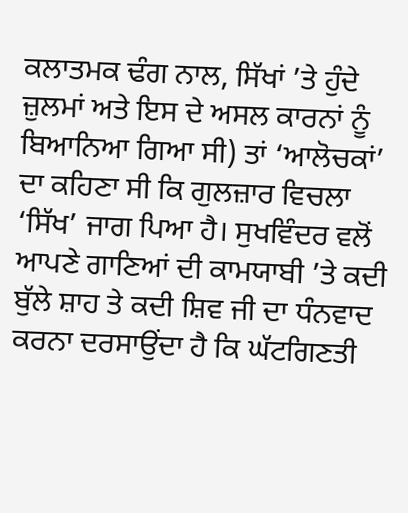ਕਲਾਤਮਕ ਢੰਗ ਨਾਲ, ਸਿੱਖਾਂ ’ਤੇ ਹੁੰਦੇ ਜ਼ੁਲਮਾਂ ਅਤੇ ਇਸ ਦੇ ਅਸਲ ਕਾਰਨਾਂ ਨੂੰ ਬਿਆਨਿਆ ਗਿਆ ਸੀ) ਤਾਂ ‘ਆਲੋਚਕਾਂ’ ਦਾ ਕਹਿਣਾ ਸੀ ਕਿ ਗੁਲਜ਼ਾਰ ਵਿਚਲਾ ‘ਸਿੱਖ’ ਜਾਗ ਪਿਆ ਹੈ। ਸੁਖਵਿੰਦਰ ਵਲੋਂ ਆਪਣੇ ਗਾਣਿਆਂ ਦੀ ਕਾਮਯਾਬੀ ’ਤੇ ਕਦੀ ਬੁੱਲੇ ਸ਼ਾਹ ਤੇ ਕਦੀ ਸ਼ਿਵ ਜੀ ਦਾ ਧੰਨਵਾਦ ਕਰਨਾ ਦਰਸਾਉਂਦਾ ਹੈ ਕਿ ਘੱਟਗਿਣਤੀ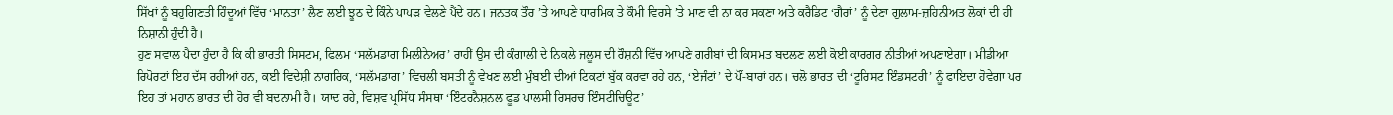ਸਿੱਖਾਂ ਨੂੰ ਬਹੁਗਿਣਤੀ ਹਿੰਦੂਆਂ ਵਿੱਚ ‘ਮਾਨਤਾ’ ਲੈਣ ਲਈ ਝੂਠ ਦੇ ਕਿੰਨੇ ਪਾਪੜ ਵੇਲਣੇ ਪੈਂਦੇ ਹਨ। ਜਨਤਕ ਤੌਰ ’ਤੇ ਆਪਣੇ ਧਾਰਮਿਕ ਤੇ ਕੌਮੀ ਵਿਰਸੇ ’ਤੇ ਮਾਣ ਵੀ ਨਾ ਕਰ ਸਕਣਾ ਅਤੇ ਕਰੈਡਿਟ ‘ਗੈਰਾਂ’ ਨੂੰ ਦੇਣਾ ਗੁਲਾਮ-ਜ਼ਹਿਨੀਅਤ ਲੋਕਾਂ ਦੀ ਹੀ ਨਿਸ਼ਾਨੀ ਹੁੰਦੀ ਹੈ।
ਹੁਣ ਸਵਾਲ ਪੈਦਾ ਹੁੰਦਾ ਹੈ ਕਿ ਕੀ ਭਾਰਤੀ ਸਿਸਟਮ, ਫਿਲਮ ‘ਸਲੱਮਡਾਗ ਮਿਲੀਨੇਅਰ’ ਰਾਹੀਂ ਉਸ ਦੀ ਕੰਗਾਲੀ ਦੇ ਨਿਕਲੇ ਜਲੂਸ ਦੀ ਰੌਸ਼ਨੀ ਵਿੱਚ ਆਪਣੇ ਗਰੀਬਾਂ ਦੀ ਕਿਸਮਤ ਬਦਲਣ ਲਈ ਕੋਈ ਕਾਰਗਰ ਨੀਤੀਆਂ ਅਪਣਾਏਗਾ। ਮੀਡੀਆ ਰਿਪੋਰਟਾਂ ਇਹ ਦੱਸ ਰਹੀਆਂ ਹਨ, ਕਈ ਵਿਦੇਸ਼ੀ ਨਾਗਰਿਕ, ‘ਸਲੱਮਡਾਗ’ ਵਿਚਲੀ ਬਸਤੀ ਨੂੰ ਵੇਖਣ ਲਈ ਮੁੰਬਈ ਦੀਆਂ ਟਿਕਟਾਂ ਬੁੱਕ ਕਰਵਾ ਰਹੇ ਹਨ, ‘ਏਜੰਟਾਂ’ ਦੇ ਪੌਂ-ਬਾਰਾਂ ਹਨ। ਚਲੋ ਭਾਰਤ ਦੀ ‘ਟੂਰਿਸਟ ਇੰਡਸਟਰੀ’ ਨੂੰ ਫਾਇਦਾ ਹੋਵੇਗਾ ਪਰ ਇਹ ਤਾਂ ਮਹਾਨ ਭਾਰਤ ਦੀ ਹੋਰ ਵੀ ਬਦਨਾਮੀ ਹੈ। ਯਾਦ ਰਹੇ, ਵਿਸ਼ਵ ਪ੍ਰਸਿੱਧ ਸੰਸਥਾ ‘ਇੰਟਰਨੈਸ਼ਨਲ ਫੂਡ ਪਾਲਸੀ ਰਿਸਰਚ ਇੰਸਟੀਚਿਊਟ’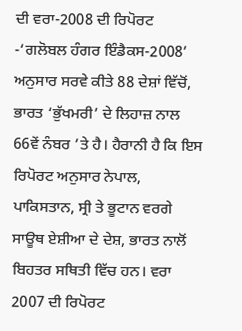ਦੀ ਵਰਾ-2008 ਦੀ ਰਿਪੋਰਟ -‘ਗਲੋਬਲ ਹੰਗਰ ਇੰਡੈਕਸ-2008’ ਅਨੁਸਾਰ ਸਰਵੇ ਕੀਤੇ 88 ਦੇਸ਼ਾਂ ਵਿੱਚੋਂ, ਭਾਰਤ ‘ਭੁੱਖਮਰੀ’ ਦੇ ਲਿਹਾਜ਼ ਨਾਲ 66ਵੇਂ ਨੰਬਰ ’ਤੇ ਹੈ। ਹੈਰਾਨੀ ਹੈ ਕਿ ਇਸ ਰਿਪੋਰਟ ਅਨੁਸਾਰ ਨੇਪਾਲ, ਪਾਕਿਸਤਾਨ, ਸ੍ਰੀ ਤੇ ਭੂਟਾਨ ਵਰਗੇ ਸਾਊਥ ਏਸ਼ੀਆ ਦੇ ਦੇਸ਼, ਭਾਰਤ ਨਾਲੋਂ ਬਿਹਤਰ ਸਥਿਤੀ ਵਿੱਚ ਹਨ। ਵਰਾ 2007 ਦੀ ਰਿਪੋਰਟ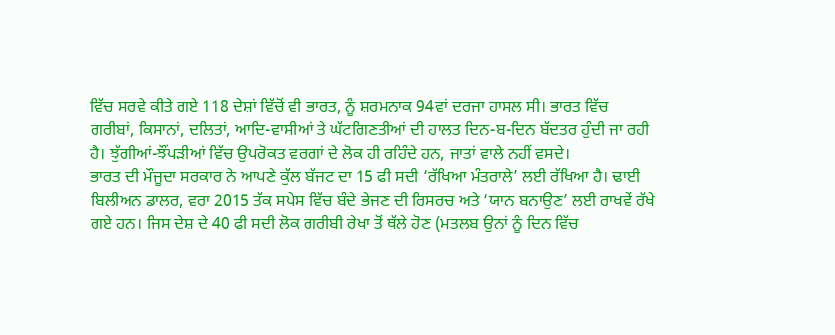ਵਿੱਚ ਸਰਵੇ ਕੀਤੇ ਗਏ 118 ਦੇਸ਼ਾਂ ਵਿੱਚੋਂ ਵੀ ਭਾਰਤ, ਨੂੰ ਸ਼ਰਮਨਾਕ 94ਵਾਂ ਦਰਜਾ ਹਾਸਲ ਸੀ। ਭਾਰਤ ਵਿੱਚ ਗਰੀਬਾਂ, ਕਿਸਾਨਾਂ, ਦਲਿਤਾਂ, ਆਦਿ-ਵਾਸੀਆਂ ਤੇ ਘੱਟਗਿਣਤੀਆਂ ਦੀ ਹਾਲਤ ਦਿਨ-ਬ-ਦਿਨ ਬੱਦਤਰ ਹੁੰਦੀ ਜਾ ਰਹੀ ਹੈ। ਝੁੱਗੀਆਂ-ਝੌਂਪੜੀਆਂ ਵਿੱਚ ਉਪਰੋਕਤ ਵਰਗਾਂ ਦੇ ਲੋਕ ਹੀ ਰਹਿੰਦੇ ਹਨ, ਜਾਤਾਂ ਵਾਲੇ ਨਹੀਂ ਵਸਦੇ।
ਭਾਰਤ ਦੀ ਮੌਜੂਦਾ ਸਰਕਾਰ ਨੇ ਆਪਣੇ ਕੁੱਲ ਬੱਜਟ ਦਾ 15 ਫੀ ਸਦੀ ‘ਰੱਖਿਆ ਮੰਤਰਾਲੇ’ ਲਈ ਰੱਖਿਆ ਹੈ। ਢਾਈ ਬਿਲੀਅਨ ਡਾਲਰ, ਵਰਾ 2015 ਤੱਕ ਸਪੇਸ ਵਿੱਚ ਬੰਦੇ ਭੇਜਣ ਦੀ ਰਿਸਰਚ ਅਤੇ ‘ਯਾਨ ਬਨਾਉਣ’ ਲਈ ਰਾਖਵੇਂ ਰੱਖੇ ਗਏ ਹਨ। ਜਿਸ ਦੇਸ਼ ਦੇ 40 ਫੀ ਸਦੀ ਲੋਕ ਗਰੀਬੀ ਰੇਖਾ ਤੋਂ ਥੱਲੇ ਹੋਣ (ਮਤਲਬ ਉਨਾਂ ਨੂੰ ਦਿਨ ਵਿੱਚ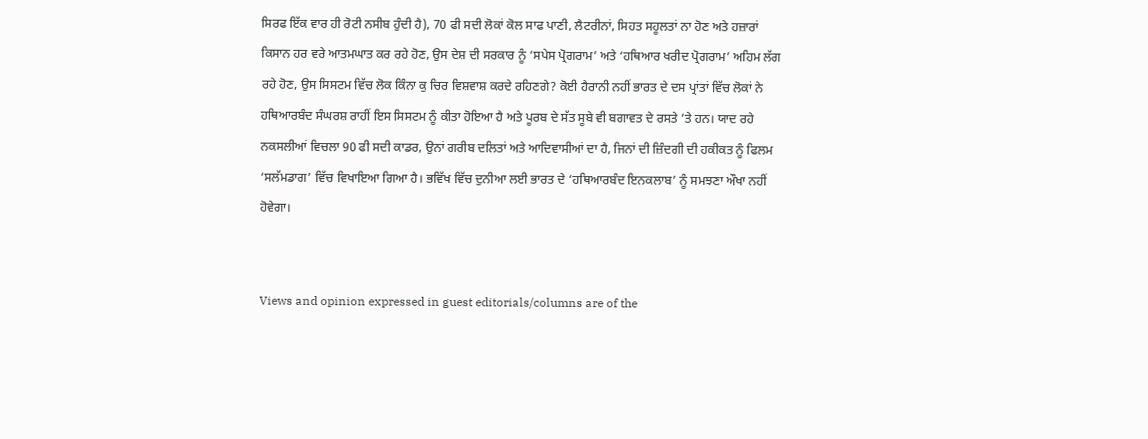ਸਿਰਫ ਇੱਕ ਵਾਰ ਹੀ ਰੋਟੀ ਨਸੀਬ ਹੁੰਦੀ ਹੈ), 70 ਫੀ ਸਦੀ ਲੋਕਾਂ ਕੋਲ ਸਾਫ ਪਾਣੀ, ਲੈਟਰੀਨਾਂ, ਸਿਹਤ ਸਹੂਲਤਾਂ ਨਾ ਹੋਣ ਅਤੇ ਹਜ਼ਾਰਾਂ ਕਿਸਾਨ ਹਰ ਵਰੇ ਆਤਮਘਾਤ ਕਰ ਰਹੇ ਹੋਣ, ਉਸ ਦੇਸ਼ ਦੀ ਸਰਕਾਰ ਨੂੰ ‘ਸਪੇਸ ਪ੍ਰੋਗਰਾਮ’ ਅਤੇ ‘ਹਥਿਆਰ ਖਰੀਦ ਪ੍ਰੋਗਰਾਮ’ ਅਹਿਮ ਲੱਗ ਰਹੇ ਹੋਣ, ਉਸ ਸਿਸਟਮ ਵਿੱਚ ਲੋਕ ਕਿੰਨਾ ਕੁ ਚਿਰ ਵਿਸ਼ਵਾਸ਼ ਕਰਦੇ ਰਹਿਣਗੇ? ਕੋਈ ਹੈਰਾਨੀ ਨਹੀਂ ਭਾਰਤ ਦੇ ਦਸ ਪ੍ਰਾਂਤਾਂ ਵਿੱਚ ਲੋਕਾਂ ਨੇ ਹਥਿਆਰਬੰਦ ਸੰਘਰਸ਼ ਰਾਹੀਂ ਇਸ ਸਿਸਟਮ ਨੂੰ ਕੀਤਾ ਹੋਇਆ ਹੈ ਅਤੇ ਪੂਰਬ ਦੇ ਸੱਤ ਸੂਬੇ ਵੀ ਬਗਾਵਤ ਦੇ ਰਸਤੇ ’ਤੇ ਹਨ। ਯਾਦ ਰਹੇ ਨਕਸਲੀਆਂ ਵਿਚਲਾ 90 ਫੀ ਸਦੀ ਕਾਡਰ, ਉਨਾਂ ਗਰੀਬ ਦਲਿਤਾਂ ਅਤੇ ਆਦਿਵਾਸੀਆਂ ਦਾ ਹੈ, ਜਿਨਾਂ ਦੀ ਜ਼ਿੰਦਗੀ ਦੀ ਹਕੀਕਤ ਨੂੰ ਫਿਲਮ ‘ਸਲੱਮਡਾਗ’ ਵਿੱਚ ਵਿਖਾਇਆ ਗਿਆ ਹੈ। ਭਵਿੱਖ ਵਿੱਚ ਦੁਨੀਆ ਲਈ ਭਾਰਤ ਦੇ ‘ਹਥਿਆਰਬੰਦ ਇਨਕਲਾਬ’ ਨੂੰ ਸਮਝਣਾ ਔਖਾ ਨਹੀਂ ਹੋਵੇਗਾ।


Views and opinion expressed in guest editorials/columns are of the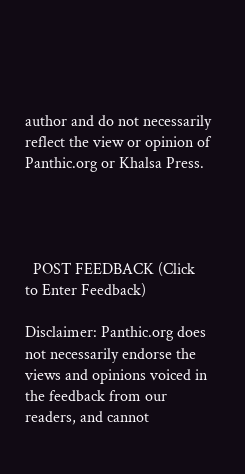author and do not necessarily reflect the view or opinion of Panthic.org or Khalsa Press.




  POST FEEDBACK (Click to Enter Feedback)

Disclaimer: Panthic.org does not necessarily endorse the views and opinions voiced in the feedback from our readers, and cannot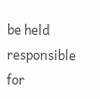be held responsible for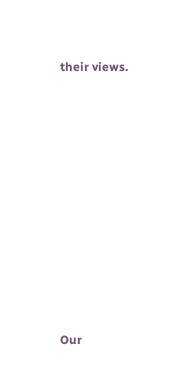their views.











Our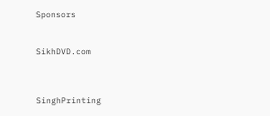Sponsors


SikhDVD.com



SinghPrinting